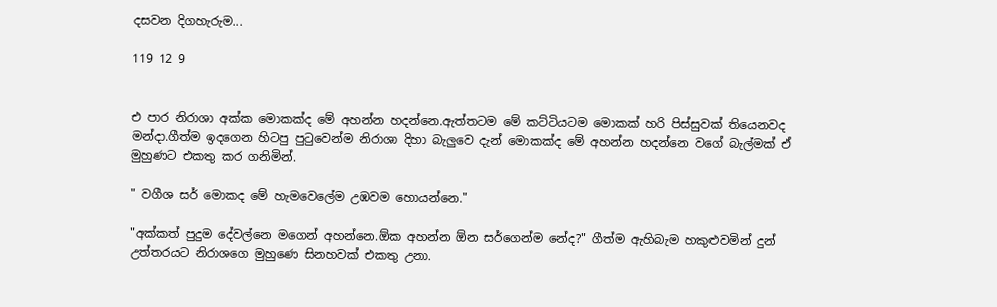දසවන දිගහැරුම...

119 12 9


එ පාර නිරාශා අක්ක මොකක්ද මේ අහන්න හදන්නෙ.ඇත්තටම මේ කට්ටියටම මොකක් හරි පිස්සුවක් තියෙනවද මන්දා.ගීත්ම ඉදගෙන හිටපු පුටුවෙන්ම නිරාශා දිහා බැලුවෙ දැන් මොකක්ද මේ අහන්න හදන්නෙ වගේ බැල්මක් ඒ මුහුණට එකතු කර ගනිමින්.

" වගීශ සර් මොකද මේ හැමවෙලේම උඹවම හොයන්නෙ."

"අක්කත් පුදුම දේවල්නෙ මගෙන් අහන්නෙ.ඕක අහන්න ඕන සර්ගෙන්ම නේද?" ගීත්ම ඇහිබැම හකුළුවමින් දුන් උත්තරයට නිරාශගෙ මුහුණෙ සිනහවක් එකතු උනා.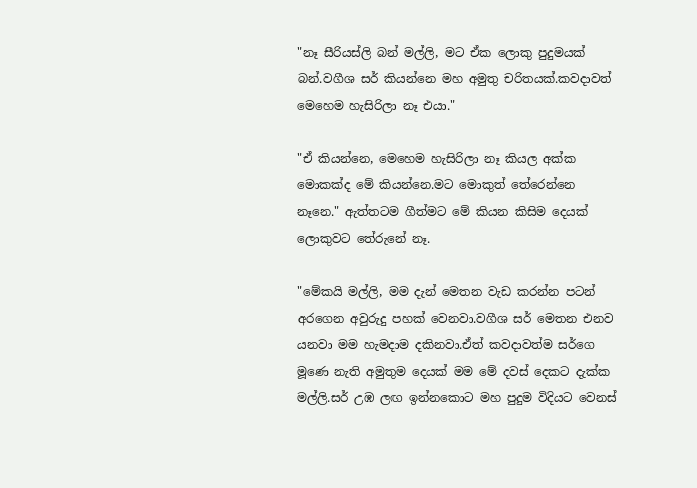"නෑ සීරියස්ලි බන් මල්ලි, මට ඒක ලොකු පුදුමයක් බන්.වගීශ සර් කියන්නෙ මහ අමුතු චරිතයක්.කවදාවත් මෙහෙම හැසිරිලා නෑ එයා."

"ඒ කියන්නෙ, මෙහෙම හැසිරිලා නෑ කියල අක්ක මොකක්ද මේ කියන්නෙ.මට මොකුත් තේරෙන්නෙ නෑනෙ." ඇත්තටම ගීත්මට මේ කියන කිසිම දෙයක් ලොකුවට තේරුනේ නෑ.

"මේකයි මල්ලි, මම දැන් මෙතන වැඩ කරන්න පටන් අරගෙන අවුරුදු පහක් වෙනවා.වගීශ සර් මෙතන එනව යනවා මම හැමදාම දකිනවා.ඒත් කවදාවත්ම සර්ගෙ මූණෙ නැති අමුතුම දෙයක් මම මේ දවස් දෙකට දැක්ක මල්ලි.සර් උඹ ලඟ ඉන්නකොට මහ පුදුම විදියට වෙනස්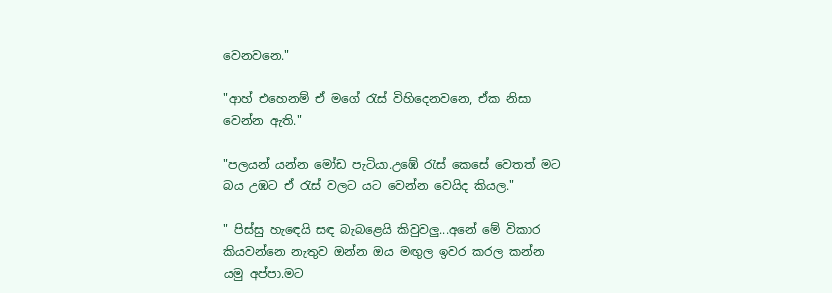වෙනවනෙ."

"ආහ් එහෙනම් ඒ මගේ රැස් විහිදෙනවනෙ, ඒක නිසා වෙන්න ඇති."

"පලයන් යන්න මෝඩ පැටියා.උඹේ රැස් කෙසේ වෙතත් මට බය උඹට ඒ රැස් වලට යට වෙන්න වෙයිද කියල."

" පිස්සු හැඳෙයි සඳ බැබළෙයි කිවුවලු...අනේ මේ විකාර කියවන්නෙ නැතුව ඔන්න ඔය මඟුල ඉවර කරල කන්න යමු අප්පා.මට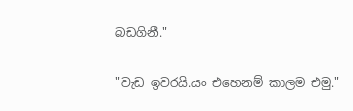බඩගිනී."

"වැඩ ඉවරයි.යං එහෙනම් කාලම එමු."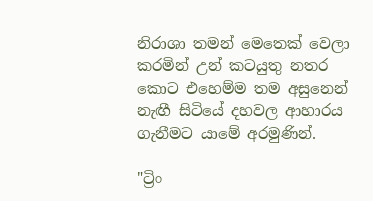නිරාශා තමන් මෙතෙක් වෙලා කරමින් උන් කටයුතු නතර කොට එහෙම්ම තම අසුනෙන් නැඟී සිටියේ දහවල ආහාරය ගැනීමට යාමේ අරමුණින්.

"ට්‍රිං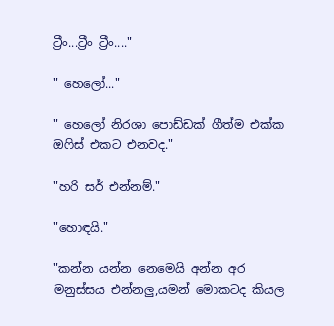ට්‍රීං...ට්‍රීං ට්‍රීං...."

" හෙලෝ..."

" හෙලෝ නිරශා පොඩ්ඩක් ගීත්ම එක්ක ඔෆිස් එකට එනවද."

"හරි සර් එන්නම්."

"හොඳයි."

"කන්න යන්න නෙමෙයි අන්න අර මනුස්සය එන්නලු,යමන් මොකටද කියල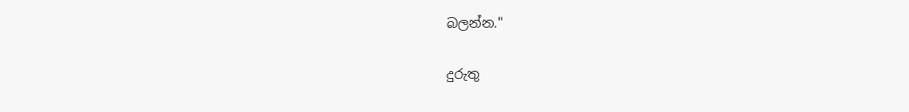බලන්න."

දුරුතු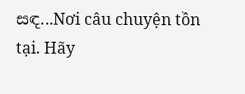සඳ...Nơi câu chuyện tồn tại. Hãy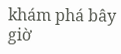khám phá bây giờ